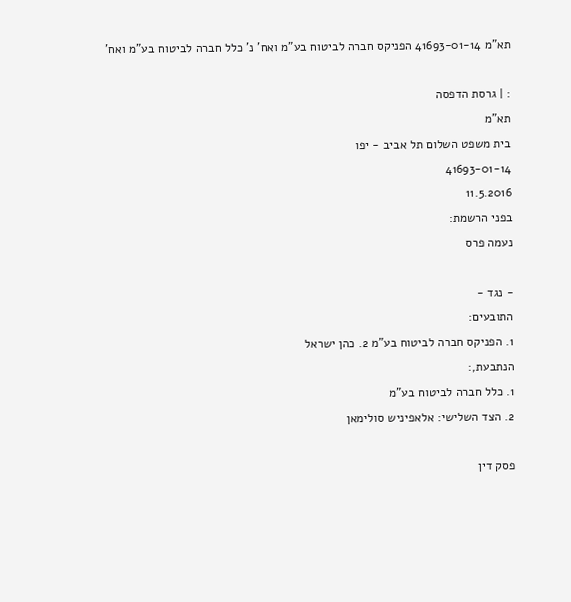תא"מ 41693-01-14 הפניקס חברה לביטוח בע"מ ואח' נ' כלל חברה לביטוח בע"מ ואח'

: | גרסת הדפסה
תא"מ
בית משפט השלום תל אביב - יפו
41693-01-14
11.5.2016
בפני הרשמת:
נעמה פרס

- נגד -
התובעים:
1. הפניקס חברה לביטוח בע"מ 2. כהן ישראל
הנתבעת,:
1. כלל חברה לביטוח בע"מ
2. הצד השלישי: אלאפיניש סולימאן

פסק דין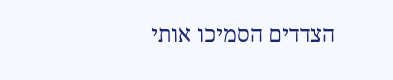הצדדים הסמיכו אותי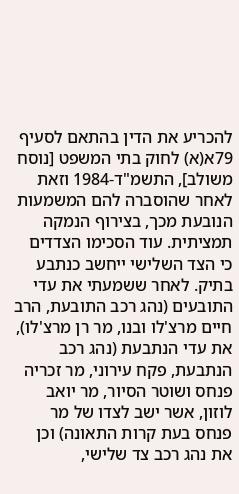להכריע את הדין בהתאם לסעיף 79א(א) לחוק בתי המשפט [נוסח משולב], התשמ"ד-1984 וזאת לאחר שהוסברה להם המשמעות הנובעת מכך, בצירוף הנמקה תמציתית. עוד הסכימו הצדדים כי הצד השלישי ייחשב כנתבע בתיק. לאחר ששמעתי את עדי התובעים (נהג רכב התובעת, הרב חיים מרצ'לו ובנו, מר רן מרצ'לו), את עדי הנתבעת (נהג רכב הנתבעת, פקח עירוני, מר זכריה פנחס ושוטר הסיור, מר יואב לוזון, אשר ישב לצדו של מר פנחס בעת קרות התאונה) וכן את נהג רכב צד שלישי,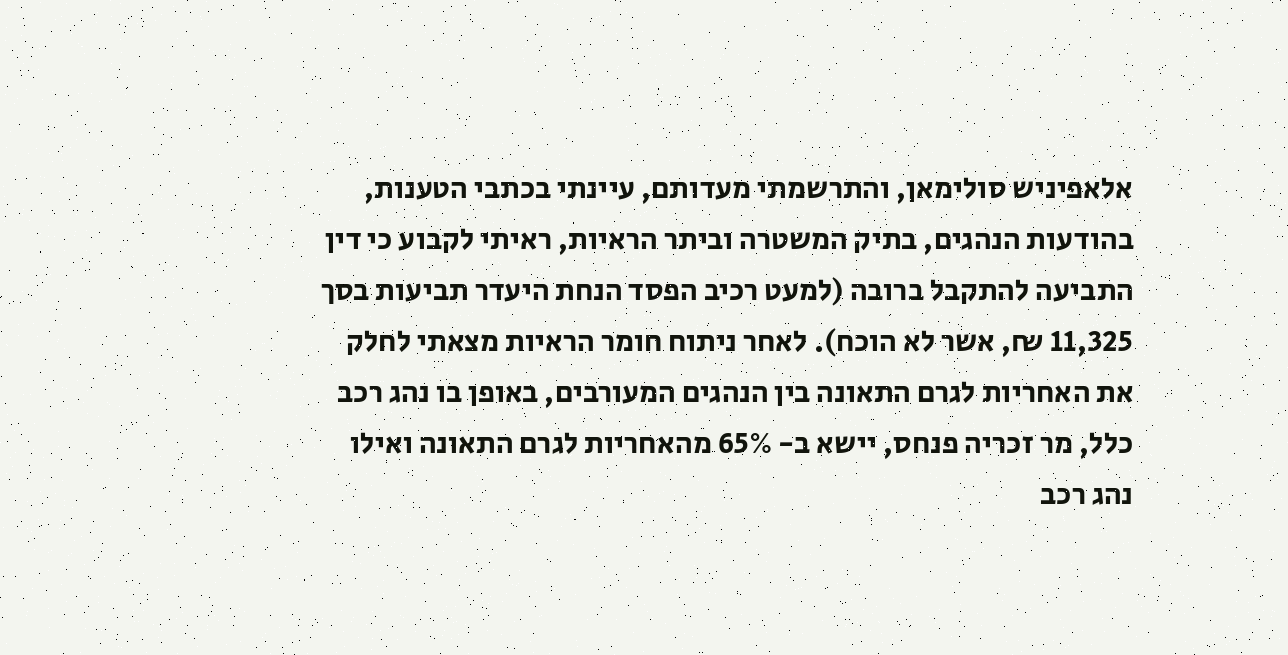אלאפיניש סולימאן, והתרשמתי מעדותם, עיינתי בכתבי הטענות, בהודעות הנהגים, בתיק המשטרה וביתר הראיות, ראיתי לקבוע כי דין התביעה להתקבל ברובה (למעט רכיב הפסד הנחת היעדר תביעות בסך 11,325 ₪, אשר לא הוכח). לאחר ניתוח חומר הראיות מצאתי לחלק את האחריות לגרם התאונה בין הנהגים המעורבים, באופן בו נהג רכב כלל, מר זכריה פנחס, יישא ב- 65% מהאחריות לגרם התאונה ואילו נהג רכב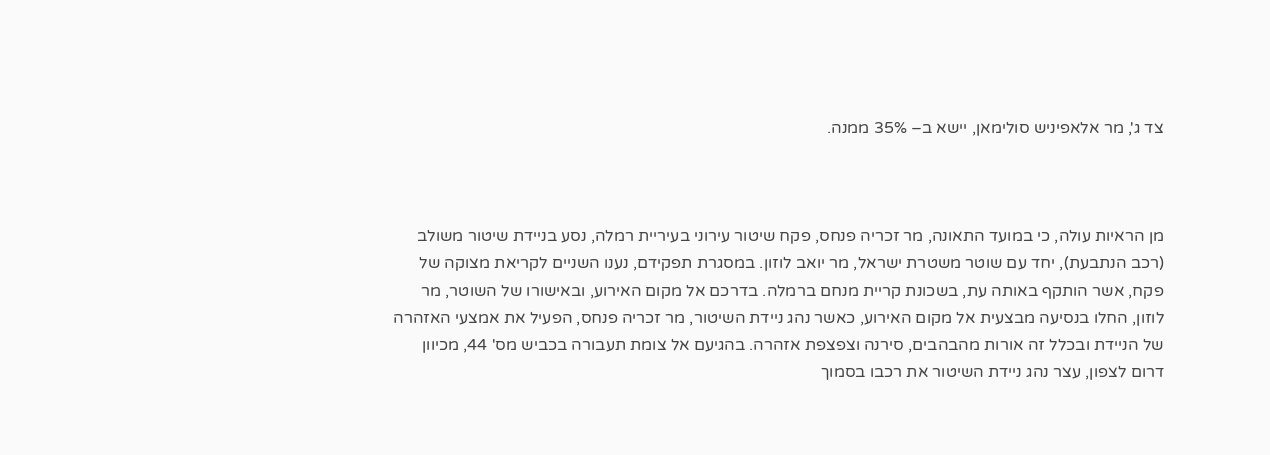צד ג', מר אלאפיניש סולימאן, יישא ב– 35% ממנה.



מן הראיות עולה, כי במועד התאונה, מר זכריה פנחס, פקח שיטור עירוני בעיריית רמלה, נסע בניידת שיטור משולב (רכב הנתבעת), יחד עם שוטר משטרת ישראל, מר יואב לוזון. במסגרת תפקידם, נענו השניים לקריאת מצוקה של פקח, אשר הותקף באותה עת, בשכונת קריית מנחם ברמלה. בדרכם אל מקום האירוע, ובאישורו של השוטר, מר לוזון, החלו בנסיעה מבצעית אל מקום האירוע, כאשר נהג ניידת השיטור, מר זכריה פנחס, הפעיל את אמצעי האזהרה של הניידת ובכלל זה אורות מהבהבים, סירנה וצפצפת אזהרה. בהגיעם אל צומת תעבורה בכביש מס' 44, מכיוון דרום לצפון, עצר נהג ניידת השיטור את רכבו בסמוך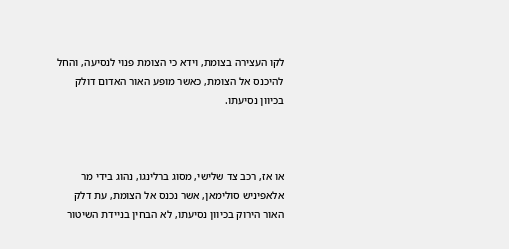לקו העצירה בצומת, וידא כי הצומת פנוי לנסיעה, והחל להיכנס אל הצומת, כאשר מופע האור האדום דולק בכיוון נסיעתו.



או אז, רכב צד שלישי, מסוג ברלינגו, נהוג בידי מר אלאפיניש סולימאן, אשר נכנס אל הצומת, עת דלק האור הירוק בכיוון נסיעתו, לא הבחין בניידת השיטור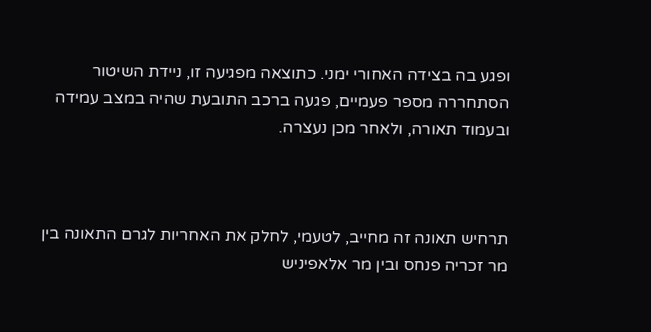ופגע בה בצידה האחורי ימני. כתוצאה מפגיעה זו, ניידת השיטור הסתחררה מספר פעמיים, פגעה ברכב התובעת שהיה במצב עמידה ובעמוד תאורה, ולאחר מכן נעצרה.



תרחיש תאונה זה מחייב, לטעמי, לחלק את האחריות לגרם התאונה בין מר זכריה פנחס ובין מר אלאפיניש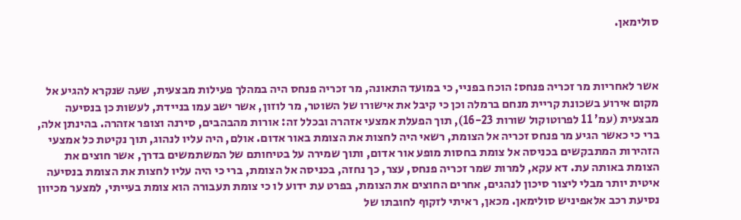סולימאן.



אשר לאחריות מר זכריה פנחס: הוכח בפניי, כי במועד התאונה, מר זכריה פנחס היה במהלך פעילות מבצעית, שעה שנקרא להגיע אל מקום אירוע בשכונת קריית מנחם ברמלה וכן כי קיבל את אישורו של השוטר, מר לוזון, אשר ישב עמו בניידת, לעשות כן בנסיעה מבצעית (עמ' 11 לפרוטוקול שורות 16-23), תוך הפעלת אמצעי אזהרה ובכלל זה: אורות מהבהבים, סירנה וצופר אזהרה. בהינתן אלה, ברי כי כאשר הגיע מר פנחס זכריה אל הצומת, רשאי היה לחצות את הצומת באור אדום. אולם, היה עליו לנהוג, תוך נקיטת כל אמצעי הזהירות המתבקשים בכניסה אל צומת בחסות מופע אור אדום, ותוך שמירה על בטיחותם של המשתמשים בדרך, אשר חוצים את הצומת באותה עת. דא עקא, למרות שמר זכריה פנחס, עצר, כך נחזה, בכניסה אל הצומת, ברי כי היה עליו לחצות את הצומת בנסיעה איטית יותר מבלי ליצור סיכון לנהגים, אחרים החוצים את הצומת, בפרט עת ידוע לו כי צומת תעבורה הוא צומת בעייתי, למצער מכיוון נסיעת רכב אלאפיניש סולימאן. מכאן, ראיתי לזקוף לחובתו של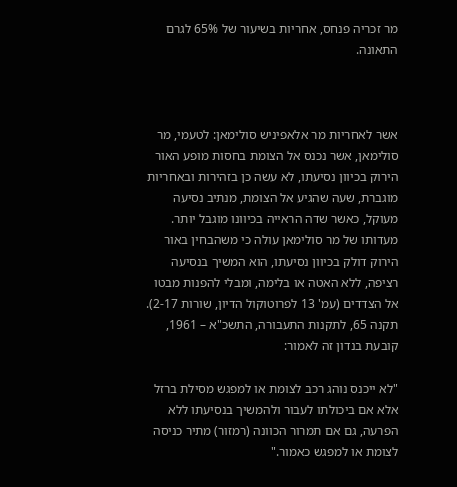מר זכריה פנחס, אחריות בשיעור של 65% לגרם התאונה.



אשר לאחריות מר אלאפיניש סולימאן: לטעמי, מר סולימאן, אשר נכנס אל הצומת בחסות מופע האור הירוק בכיוון נסיעתו, לא עשה כן בזהירות ובאחריות מוגברת, שעה שהגיע אל הצומת, מנתיב נסיעה מעוקל, כאשר שדה הראייה בכיוונו מוגבל יותר. מעדותו של מר סולימאן עולה כי משהבחין באור הירוק דולק בכיוון נסיעתו, הוא המשיך בנסיעה רציפה, ללא האטה או בלימה, ומבלי להפנות מבטו אל הצדדים (עמ' 13 לפרוטוקול הדיון, שורות 2-17). תקנה 65, לתקנות התעבורה, התשכ"א – 1961, קובעת בנדון זה לאמור:

"לא ייכנס נוהג רכב לצומת או למפגש מסילת ברזל אלא אם ביכולתו לעבור ולהמשיך בנסיעתו ללא הפרעה, גם אם תמרור הכוונה (רמזור) מתיר כניסה לצומת או למפגש כאמור."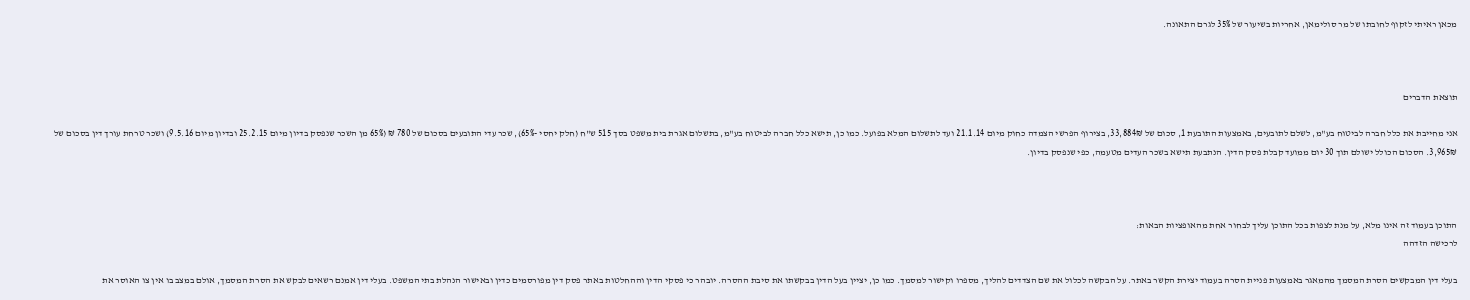מכאן ראיתי לזקוף לחובתו של מר סולימאן, אחריות בשיעור של 35% לגרם התאונה.



תוצאת הדברים

אני מחייבת את כלל חברה לביטוח בע"מ, לשלם לתובעים, באמצעות התובעת 1, סכום של 33,884₪, בצירוף הפרשי הצמדה כחוק מיום 21.1.14 ועד לתשלום המלא בפועל. כמו כן, תישא כלל חברה לביטוח בע"מ, בתשלום אגרת בית משפט בסך 515 ש"ח (חלק יחסי -65%), שכר עדי התובעים בסכום של 780 ₪ (65% מן השכר שנפסק בדיון מיום 25.2.15 ובדיון מיום 9.5.16) ושכר טרחת עורך דין בסכום של 3,965₪. הסכום הכולל ישולם תוך 30 יום ממועד קבלת פסק הדין. הנתבעת תישא בשכר העדים מטעמה, כפי שנפסק בדיון.



התוכן בעמוד זה אינו מלא, על מנת לצפות בכל התוכן עליך לבחור אחת מהאופציות הבאות:
לרכישה הזדהה

בעלי דין המבקשים הסרת המסמך מהמאגר באמצעות פניית הסרה בעמוד יצירת הקשר באתר. על הבקשה לכלול את שם הצדדים להליך, מספרו וקישור למסמך. כמו כן, יציין בעל הדין בבקשתו את סיבת ההסרה. יובהר כי פסקי הדין וההחלטות באתר פסק דין מפורסמים כדין ובאישור הנהלת בתי המשפט. בעלי דין אמנם רשאים לבקש את הסרת המסמך, אולם במצב בו אין צו האוסר את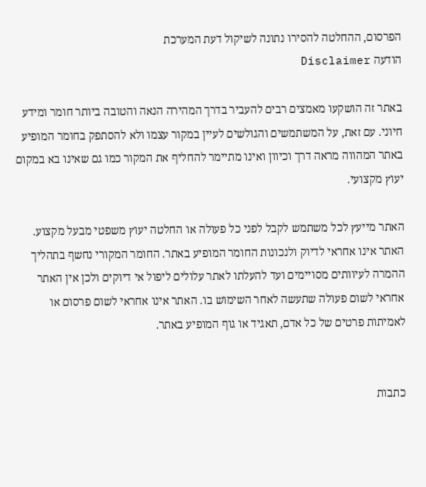הפרסום, ההחלטה להסירו נתונה לשיקול דעת המערכת
הודעה Disclaimer

באתר זה הושקעו מאמצים רבים להעביר בדרך המהירה הנאה והטובה ביותר חומר ומידע חיוני. עם זאת, על המשתמשים והגולשים לעיין במקור עצמו ולא להסתפק בחומר המופיע באתר המהווה מראה דרך וכיוון ואינו מתיימר להחליף את המקור כמו גם שאינו בא במקום יעוץ מקצועי.

האתר מייעץ לכל משתמש לקבל לפני כל פעולה או החלטה יעוץ משפטי מבעל מקצוע. האתר אינו אחראי לדיוק ולנכונות החומר המופיע באתר. החומר המקורי נחשף בתהליך ההמרה לעיוותים מסויימים ועד להעלתו לאתר עלולים ליפול אי דיוקים ולכן אין האתר אחראי לשום פעולה שתעשה לאחר השימוש בו. האתר אינו אחראי לשום פרסום או לאמיתות פרטים של כל אדם, תאגיד או גוף המופיע באתר.


כתבות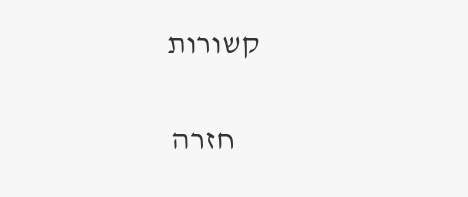קשורות

    חזרה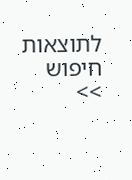לתוצאות חיפוש >>